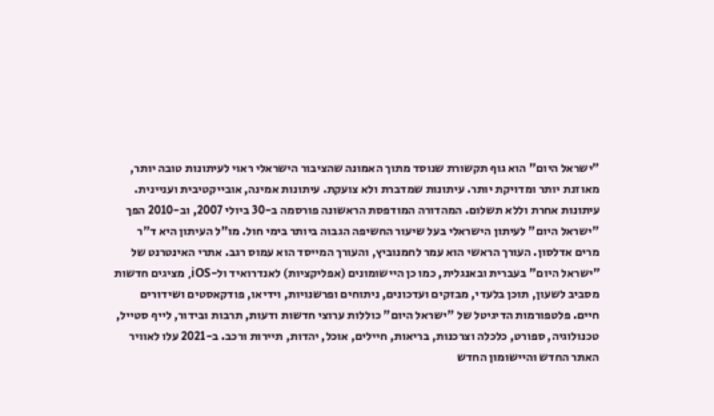"ישראל היום" הוא גוף תקשורת שנוסד מתוך האמונה שהציבור הישראלי ראוי לעיתונות טובה יותר, מאוזנת יותר ומדויקת יותר. עיתונות שמדברת ולא צועקת. עיתונות אמינה, אובייקטיבית ועניינית. עיתונות אחרת וללא תשלום. המהדורה המודפסת הראשונה פורסמה ב-30 ביולי 2007, וב-2010 הפך "ישראל היום" לעיתון הישראלי בעל שיעור החשיפה הגבוה ביותר בימי חול. מו"ל העיתון היא ד"ר מרים אדלסון. העורך הראשי הוא עמר לחמנוביץ, והעורך המייסד הוא עמוס רגב. אתרי האינטרנט של "ישראל היום" בעברית ובאנגלית, כמו כן היישומונים (אפליקציות) לאנדרואיד ול-iOS, מציגים חדשות מסביב לשעון, תוכן בלעדי, מבזקים ועדכונים, ניתוחים ופרשנויות, וידיאו, פודקאסטים ושידורים חיים. פלטפורמות הדיגיטל של "ישראל היום" כוללות ערוצי חדשות ודעות, תרבות ובידור, לייף סטייל, טכנולוגיה, ספורט, כלכלה וצרכנות, בריאות, חיילים, אוכל, יהדות, תיירות ורכב. ב-2021 עלו לאוויר האתר החדש והיישומון החדש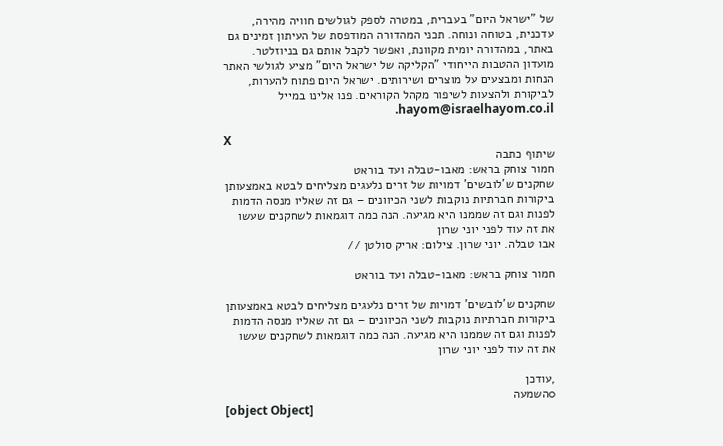של "ישראל היום" בעברית, במטרה לספק לגולשים חוויה מהירה, עדכנית, בטוחה ונוחה. תכני המהדורה המודפסת של העיתון זמינים גם באתר, במהדורה יומית מקוונת, ואפשר לקבל אותם גם בניוזלטר. מועדון ההטבות הייחודי "הקליקה של ישראל היום" מציע לגולשי האתר הנחות ומבצעים על מוצרים ושירותים. ישראל היום פתוח להערות, לביקורת ולהצעות לשיפור מקהל הקוראים. פנו אלינו במייל hayom@israelhayom.co.il.

X
שיתוף כתבה
חמור צוחק בראש: מאבו-טבלה ועד בוראט
שחקנים ש’לובשים’ דמויות של זרים נלעגים מצליחים לבטא באמצעותן ביקורות חברתיות נוקבות לשני הכיוונים – גם זה שאליו מנסה הדמות לפנות וגם זה שממנו היא מגיעה. הנה כמה דוגמאות לשחקנים שעשו את זה עוד לפני יוני שרון
אבו טבלה. יוני שרון. צילום: אריק סולטן //

חמור צוחק בראש: מאבו-טבלה ועד בוראט

שחקנים ש’לובשים’ דמויות של זרים נלעגים מצליחים לבטא באמצעותן ביקורות חברתיות נוקבות לשני הכיוונים – גם זה שאליו מנסה הדמות לפנות וגם זה שממנו היא מגיעה. הנה כמה דוגמאות לשחקנים שעשו את זה עוד לפני יוני שרון

,עודכן
0השמעה
[object Object]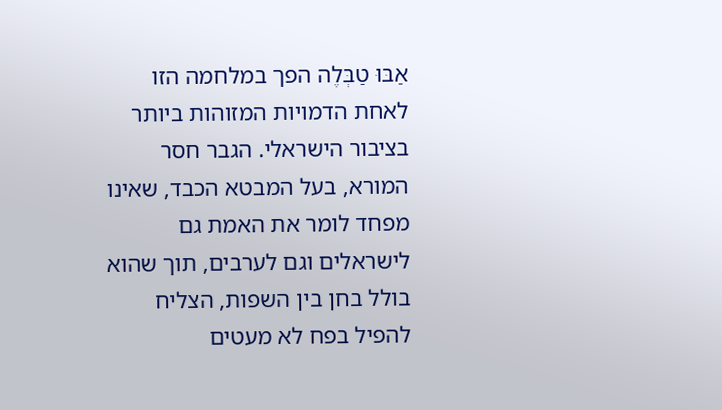אַבּוּ טַבְּלֶה הפך במלחמה הזו לאחת הדמויות המזוהות ביותר בציבור הישראלי. הגבר חסר המורא, בעל המבטא הכבד, שאינו מפחד לומר את האמת גם לישראלים וגם לערבים, תוך שהוא בולל בחן בין השפות, הצליח להפיל בפח לא מעטים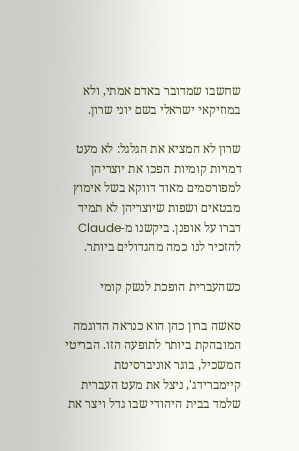שחשבו שמדובר באדם אמתי, ולא במוזיקאי ישראלי בשם יוני שרון.

שרון לא המציא את הגלגל: לא מעט דמויות קומיות הפכו את יוצריהן למפורסמים מאוד דווקא בשל אימוץ מבטאים ושפות שיוצריהן לא תמיד דברו על אופנן. ביקשנו מ-Claude להזכיר לנו כמה מהגדולים ביותר.

כשהעברית הופכת לנשק קומי

סאשה ברון כהן הוא כנראה הדוגמה המובהקת ביותר לתופעה הזו. הבריטי המשכיל, בוגר אוניברסיטת קיימברידג', ניצל את מעט העברית שלמד בבית היהודי שבו גדל ויצר את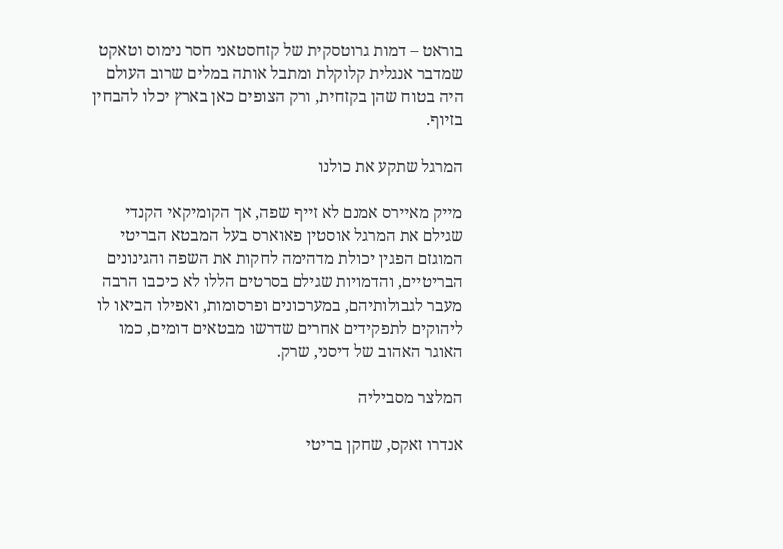בוראט – דמות גרוטסקית של קזחסטאני חסר נימוס וטאקט שמדבר אנגלית קלוקלת ומתבל אותה במלים שרוב העולם היה בטוח שהן בקזחית, ורק הצופים כאן בארץ יכלו להבחין בזיוף.

המרגל שתקע את כולנו

מייק מאיירס אמנם לא זייף שפה, אך הקומיקאי הקנדי שגילם את המרגל אוסטין פאוארס בעל המבטא הבריטי המוגזם הפגין יכולת מדהימה לחקות את השפה והגינונים הבריטיים, והדמויות שגילם בסרטים הללו לא כיכבו הרבה מעבר לגבולותיהם, במערכונים ופרסומות, ואפילו הביאו לו ליהוקים לתפקידים אחרים שדרשו מבטאים דומים, כמו האוגר האהוב של דיסני, שרק.

המלצר מסביליה

אנדרו זאקס, שחקן בריטי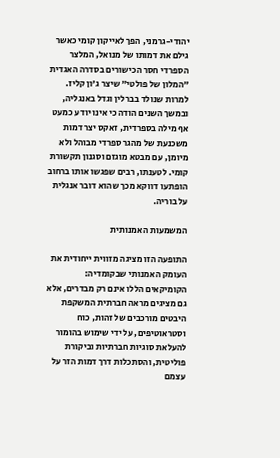יהודי-גרמני, הפך לאייקון קומי כאשר גילם את דמותו של מנואל, המלצר הספרדי חסר הכישורים בסדרה האגדית "המלון של פולטי" שיצר ג’ון קליז. למרות שנולד בברלין וגדל באנגליה, ובמשך השנים הודה כי אינו יודע כמעט אף מילה בספרדית, זאקס יצר דמות משכנעת של מהגר ספרדי מבוהל ולא מיומן, עם מבטא מוגזם וסגנון תקשורת קומי. לטענתו, רבים שפגשו אותו ברחוב הופתעו דווקא מכך שהוא דובר אנגלית על בוריה.

המשמעות האמנותית

התופעה הזו מציגה מזווית ייחודית את העומק האמנותי שבקומדיה: הקומיקאים הללו אינם רק מבדרים, אלא גם מציגים מראה חברתית המשקפת היבטים מורכבים של זהות, כוח וסטראוטיפים, על ידי שימוש בהומור להעלאת סוגיות חברתיות וביקורת פוליטית, והסתכלות דרך דמות הזר על עצמם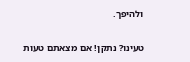ולהיפך.

טעינו? נתקן! אם מצאתם טעות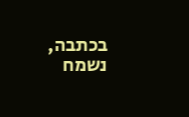בכתבה, נשמח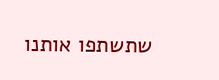שתשתפו אותנו